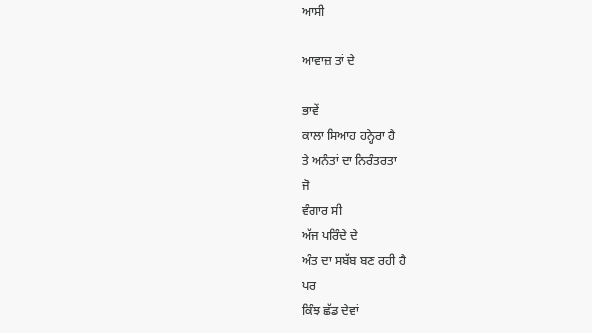ਆਸੀ

ਆਵਾਜ਼ ਤਾਂ ਦੇ

ਭਾਵੇਂ
ਕਾਲਾ ਸਿਆਹ ਹਨ੍ਹੇਰਾ ਹੈ
ਤੇ ਅਨੰਤਾਂ ਦਾ ਨਿਰੰਤਰਤਾ
ਜੋ
ਵੰਗਾਰ ਸੀ
ਅੱਜ ਪਰਿੰਦੇ ਦੇ
ਅੰਤ ਦਾ ਸਬੱਬ ਬਣ ਰਹੀ ਹੈ
ਪਰ
ਕਿੰਝ ਛੱਡ ਦੇਵਾਂ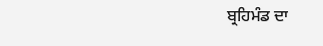ਬ੍ਰਹਿਮੰਡ ਦਾ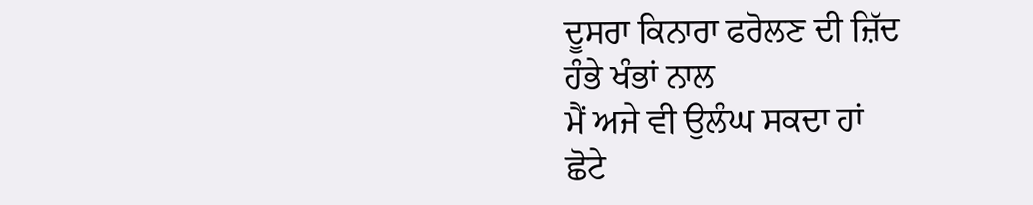ਦੂਸਰਾ ਕਿਨਾਰਾ ਫਰੋਲਣ ਦੀ ਜ਼ਿੱਦ
ਹੰਭੇ ਖੰਭਾਂ ਨਾਲ
ਮੈਂ ਅਜੇ ਵੀ ਉਲੰਘ ਸਕਦਾ ਹਾਂ
ਛੋਟੇ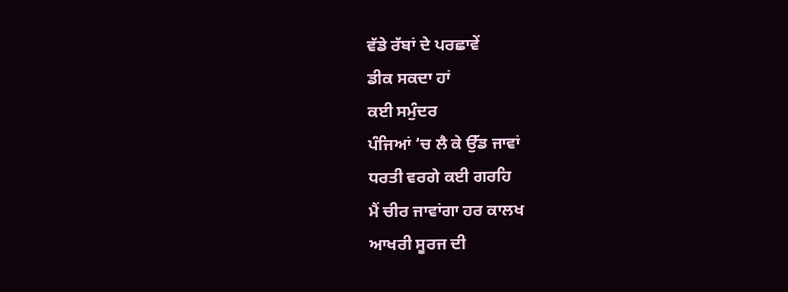ਵੱਡੇ ਰੱਬਾਂ ਦੇ ਪਰਛਾਵੇਂ
ਡੀਕ ਸਕਦਾ ਹਾਂ
ਕਈ ਸਮੁੰਦਰ
ਪੰਜਿਆਂ ‘ਚ ਲੈ ਕੇ ਉੱਡ ਜਾਵਾਂ
ਧਰਤੀ ਵਰਗੇ ਕਈ ਗਰਹਿ
ਮੈਂ ਚੀਰ ਜਾਵਾਂਗਾ ਹਰ ਕਾਲਖ
ਆਖਰੀ ਸੂਰਜ ਦੀ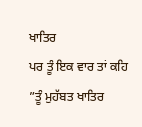ਖਾਤਿਰ
ਪਰ ਤੂੰ ਇਕ ਵਾਰ ਤਾਂ ਕਹਿ
”ਤੂੰ ਮੁਹੱਬਤ ਖਾਤਿਰ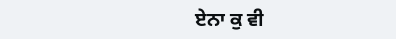ਏਨਾ ਕੁ ਵੀ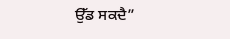ਉੱਡ ਸਕਦੈ”